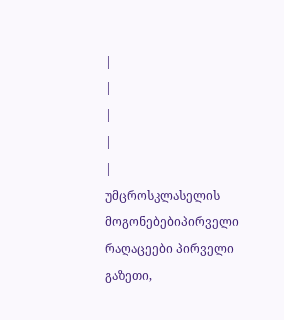|
|
|
|
|
უმცროსკლასელის მოგონებებიპირველი რაღაცეები პირველი გაზეთი,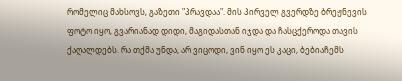რომელიც მახსოვს, გაზეთი "პრავდაა". მის პირველ გვერდზე ბრეჟნევის ფოტო იყო, გვარიანად დიდი, მაგიდასთან იჯდა და ჩასცქეროდა თავის ქაღალდებს. რა თქმა უნდა, არ ვიცოდი, ვინ იყო ეს კაცი, ბებიაჩემს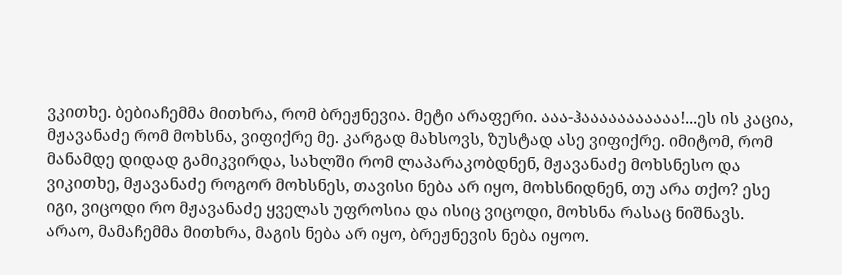ვკითხე. ბებიაჩემმა მითხრა, რომ ბრეჟნევია. მეტი არაფერი. ააა-ჰააააააააააა!...ეს ის კაცია, მჟავანაძე რომ მოხსნა, ვიფიქრე მე. კარგად მახსოვს, ზუსტად ასე ვიფიქრე. იმიტომ, რომ მანამდე დიდად გამიკვირდა, სახლში რომ ლაპარაკობდნენ, მჟავანაძე მოხსნესო და ვიკითხე, მჟავანაძე როგორ მოხსნეს, თავისი ნება არ იყო, მოხსნიდნენ, თუ არა თქო? ესე იგი, ვიცოდი რო მჟავანაძე ყველას უფროსია და ისიც ვიცოდი, მოხსნა რასაც ნიშნავს. არაო, მამაჩემმა მითხრა, მაგის ნება არ იყო, ბრეჟნევის ნება იყოო.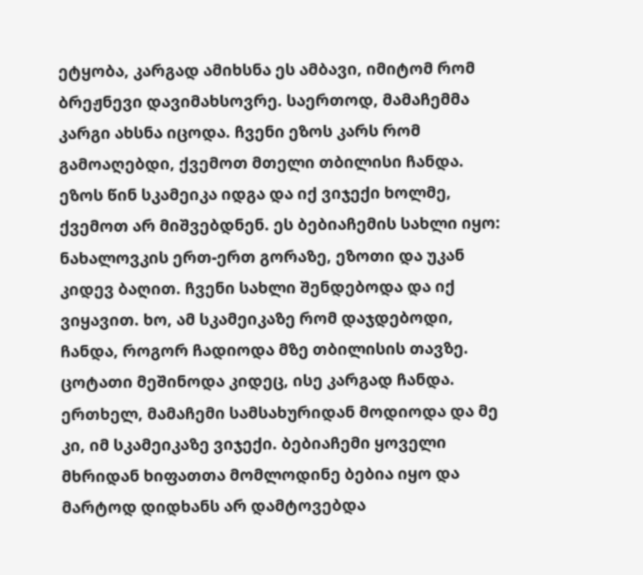ეტყობა, კარგად ამიხსნა ეს ამბავი, იმიტომ რომ ბრეჟნევი დავიმახსოვრე. საერთოდ, მამაჩემმა კარგი ახსნა იცოდა. ჩვენი ეზოს კარს რომ გამოაღებდი, ქვემოთ მთელი თბილისი ჩანდა. ეზოს წინ სკამეიკა იდგა და იქ ვიჯექი ხოლმე, ქვემოთ არ მიშვებდნენ. ეს ბებიაჩემის სახლი იყო: ნახალოვკის ერთ-ერთ გორაზე, ეზოთი და უკან კიდევ ბაღით. ჩვენი სახლი შენდებოდა და იქ ვიყავით. ხო, ამ სკამეიკაზე რომ დაჯდებოდი, ჩანდა, როგორ ჩადიოდა მზე თბილისის თავზე. ცოტათი მეშინოდა კიდეც, ისე კარგად ჩანდა. ერთხელ, მამაჩემი სამსახურიდან მოდიოდა და მე კი, იმ სკამეიკაზე ვიჯექი. ბებიაჩემი ყოველი მხრიდან ხიფათთა მომლოდინე ბებია იყო და მარტოდ დიდხანს არ დამტოვებდა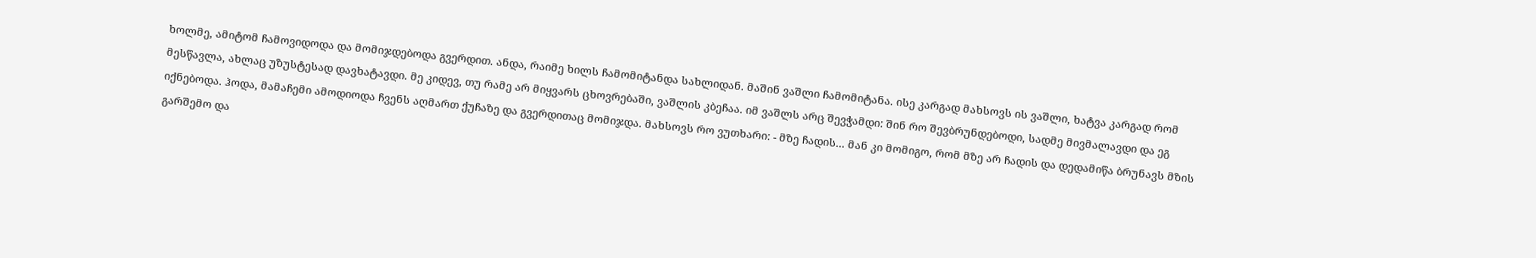ხოლმე, ამიტომ ჩამოვიდოდა და მომიჯდებოდა გვერდით. ანდა, რაიმე ხილს ჩამომიტანდა სახლიდან. მაშინ ვაშლი ჩამომიტანა. ისე კარგად მახსოვს ის ვაშლი, ხატვა კარგად რომ მესწავლა, ახლაც უზუსტესად დავხატავდი. მე კიდევ, თუ რამე არ მიყვარს ცხოვრებაში, ვაშლის კბეჩაა. იმ ვაშლს არც შევჭამდი: შინ რო შევბრუნდებოდი, სადმე მივმალავდი და ეგ იქნებოდა. ჰოდა, მამაჩემი ამოდიოდა ჩვენს აღმართ ქუჩაზე და გვერდითაც მომიჯდა. მახსოვს რო ვუთხარი: - მზე ჩადის... მან კი მომიგო, რომ მზე არ ჩადის და დედამიწა ბრუნავს მზის გარშემო და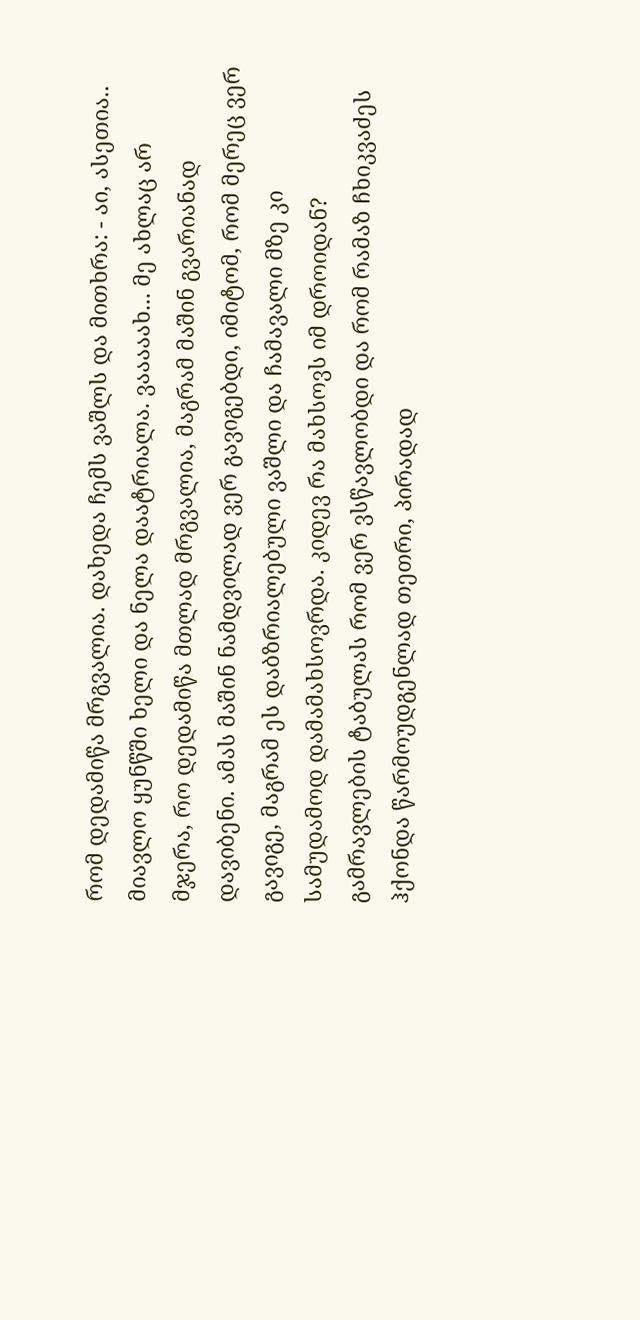რომ დედამიწა მრგვალია. დახედა ჩემს ვაშლს და მითხრა: - აი, ასეთია.. მიავლო ყუნწში ხელი და ნელა დაატრიალა. ვააააახ... მე ახლაც არ მჯერა, რო დედამიწა მთლად მრგვალია, მაგრამ მაშინ გვარიანად დავიბენი. ამას მაშინ ნამდვილად ვერ გავიგებდი, იმიტომ, რომ მერეც ვერ გავიგე, მაგრამ ეს დაბზრიალებული ვაშლი და ჩამავალი მზე კი სამუდამოდ დამამახსოვრდა. კიდევ რა მახსოვს იმ დროიდან? გამრავლების ტაბულას რომ ვერ ვსწავლობდი და რომ რამაზ ჩხიკვაძეს ჰქონდა წარმოუდგენლად თეთრი, პირადად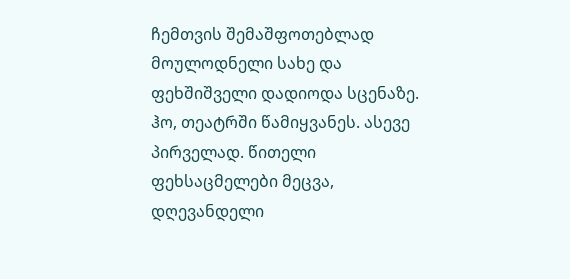ჩემთვის შემაშფოთებლად მოულოდნელი სახე და ფეხშიშველი დადიოდა სცენაზე. ჰო, თეატრში წამიყვანეს. ასევე პირველად. წითელი ფეხსაცმელები მეცვა, დღევანდელი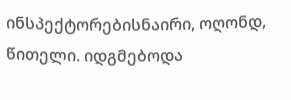ინსპექტორებისნაირი, ოღონდ, წითელი. იდგმებოდა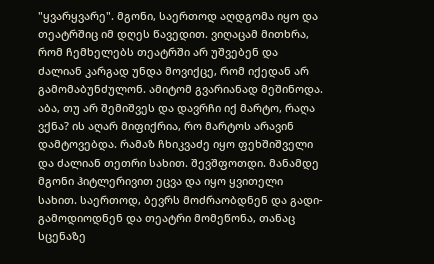"ყვარყვარე". მგონი, საერთოდ აღდგომა იყო და თეატრშიც იმ დღეს წავედით. ვიღაცამ მითხრა, რომ ჩემხელებს თეატრში არ უშვებენ და ძალიან კარგად უნდა მოვიქცე, რომ იქედან არ გამომაბუნძულონ. ამიტომ გვარიანად მეშინოდა. აბა, თუ არ შემიშვეს და დავრჩი იქ მარტო, რაღა ვქნა? ის აღარ მიფიქრია, რო მარტოს არავინ დამტოვებდა. რამაზ ჩხიკვაძე იყო ფეხშიშველი და ძალიან თეთრი სახით. შევშფოთდი. მანამდე მგონი ჰიტლერივით ეცვა და იყო ყვითელი სახით. საერთოდ, ბევრს მოძრაობდნენ და გადი-გამოდიოდნენ და თეატრი მომეწონა, თანაც სცენაზე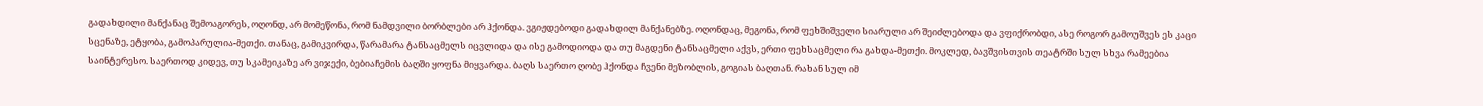გადახდილი მანქანაც შემოაგორეს, ოღონდ, არ მომეწონა, რომ ნამდვილი ბორბლები არ ჰქონდა. ვგიჟდებოდი გადახდილ მანქანებზე. ოღონდაც, მეგონა, რომ ფეხშიშველი სიარული არ შეიძლებოდა და ვფიქრობდი, ასე როგორ გამოუშვეს ეს კაცი სცენაზე, ეტყობა, გამოპარულია-მეთქი. თანაც, გამიკვირდა, წარამარა ტანსაცმელს იცვლიდა და ისე გამოდიოდა და თუ მაგდენი ტანსაცმელი აქვს, ერთი ფეხსაცმელი რა გახდა-მეთქი. მოკლედ, ბავშვისთვის თეატრში სულ სხვა რამეებია საინტერესო. საერთოდ კიდევ, თუ სკამეიკაზე არ ვიჯექი, ბებიაჩემის ბაღში ყოფნა მიყვარდა. ბაღს საერთო ღობე ჰქონდა ჩვენი მეზობლის, გოგიას ბაღთან. რახან სულ იმ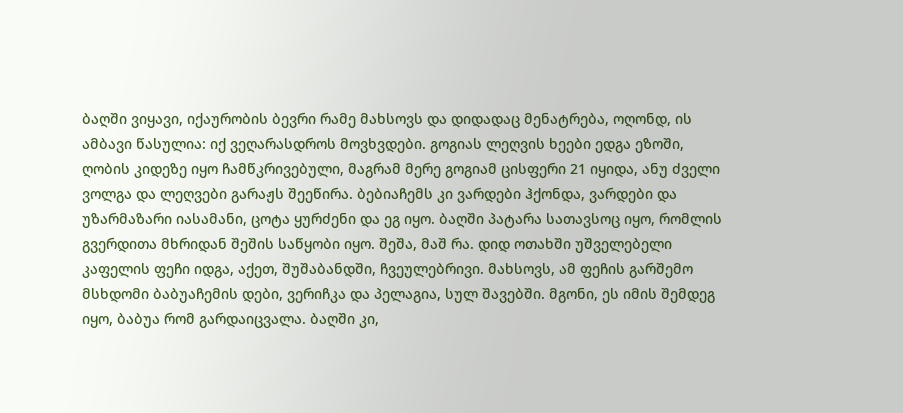ბაღში ვიყავი, იქაურობის ბევრი რამე მახსოვს და დიდადაც მენატრება, ოღონდ, ის ამბავი წასულია: იქ ვეღარასდროს მოვხვდები. გოგიას ლეღვის ხეები ედგა ეზოში, ღობის კიდეზე იყო ჩამწკრივებული, მაგრამ მერე გოგიამ ცისფერი 21 იყიდა, ანუ ძველი ვოლგა და ლეღვები გარაჟს შეეწირა. ბებიაჩემს კი ვარდები ჰქონდა, ვარდები და უზარმაზარი იასამანი, ცოტა ყურძენი და ეგ იყო. ბაღში პატარა სათავსოც იყო, რომლის გვერდითა მხრიდან შეშის საწყობი იყო. შეშა, მაშ რა. დიდ ოთახში უშველებელი კაფელის ფეჩი იდგა, აქეთ, შუშაბანდში, ჩვეულებრივი. მახსოვს, ამ ფეჩის გარშემო მსხდომი ბაბუაჩემის დები, ვერიჩკა და პელაგია, სულ შავებში. მგონი, ეს იმის შემდეგ იყო, ბაბუა რომ გარდაიცვალა. ბაღში კი,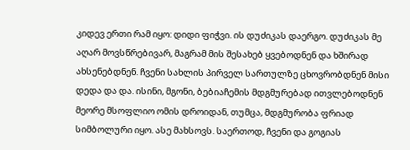კიდევ ერთი რამ იყო: დიდი ფიჭვი. ის დუძიკას დაერგო. დუძიკას მე აღარ მოვსწრებივარ, მაგრამ მის შესახებ ყვებოდნენ და ხშირად ახსენებდნენ. ჩვენი სახლის პირველ სართულზე ცხოვრობდნენ მისი დედა და და. ისინი, მგონი, ბებიაჩემის მდგმურებად ითვლებოდნენ მეორე მსოფლიო ომის დროიდან, თუმცა, მდგმურობა ფრიად სიმბოლური იყო. ასე მახსოვს. საერთოდ, ჩვენი და გოგიას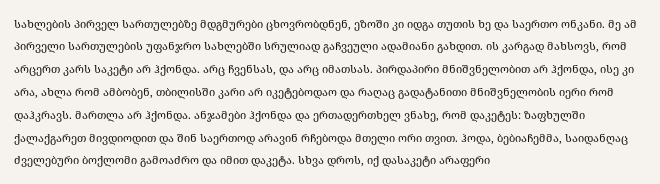სახლების პირველ სართულებზე მდგმურები ცხოვრობდნენ, ეზოში კი იდგა თუთის ხე და საერთო ონკანი. მე ამ პირველი სართულების უფანჯრო სახლებში სრულიად გაჩვეული ადამიანი გახდით. ის კარგად მახსოვს, რომ არცერთ კარს საკეტი არ ჰქონდა. არც ჩვენსას, და არც იმათსას. პირდაპირი მნიშვნელობით არ ჰქონდა, ისე კი არა, ახლა რომ ამბობენ, თბილისში კარი არ იკეტებოდაო და რაღაც გადატანითი მნიშვნელობის იერი რომ დაჰკრავს. მართლა არ ჰქონდა. ანჯამები ჰქონდა და ერთადერთხელ ვნახე, რომ დაკეტეს: ზაფხულში ქალაქგარეთ მივდიოდით და შინ საერთოდ არავინ რჩებოდა მთელი ორი თვით. ჰოდა, ბებიაჩემმა, საიდანღაც ძველებური ბოქლომი გამოაძრო და იმით დაკეტა. სხვა დროს, იქ დასაკეტი არაფერი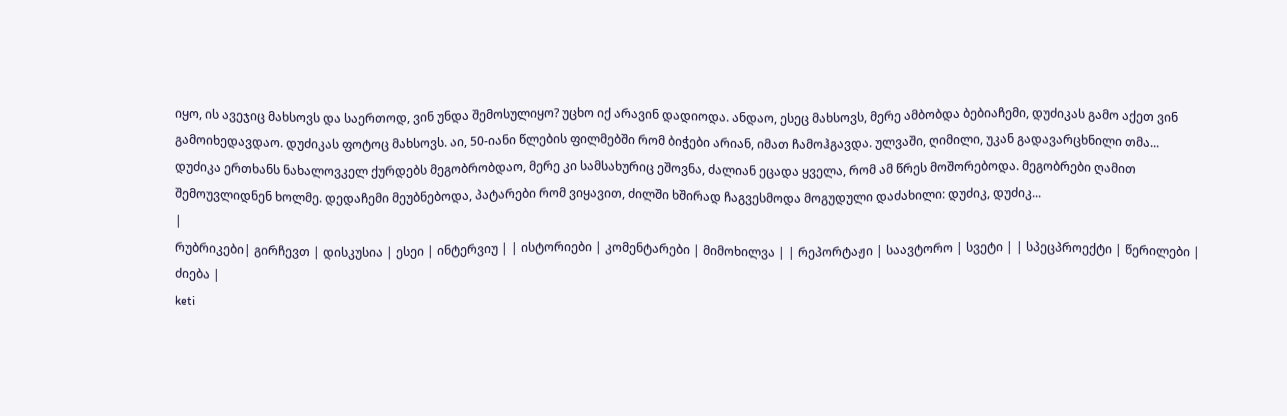იყო, ის ავეჯიც მახსოვს და საერთოდ, ვინ უნდა შემოსულიყო? უცხო იქ არავინ დადიოდა. ანდაო, ესეც მახსოვს, მერე ამბობდა ბებიაჩემი, დუძიკას გამო აქეთ ვინ გამოიხედავდაო. დუძიკას ფოტოც მახსოვს. აი, 50-იანი წლების ფილმებში რომ ბიჭები არიან, იმათ ჩამოჰგავდა. ულვაში, ღიმილი, უკან გადავარცხნილი თმა... დუძიკა ერთხანს ნახალოვკელ ქურდებს მეგობრობდაო, მერე კი სამსახურიც ეშოვნა, ძალიან ეცადა ყველა, რომ ამ წრეს მოშორებოდა. მეგობრები ღამით შემოუვლიდნენ ხოლმე. დედაჩემი მეუბნებოდა, პატარები რომ ვიყავით, ძილში ხშირად ჩაგვესმოდა მოგუდული დაძახილი: დუძიკ, დუძიკ...
|
რუბრიკები| გირჩევთ | დისკუსია | ესეი | ინტერვიუ | | ისტორიები | კომენტარები | მიმოხილვა | | რეპორტაჟი | საავტორო | სვეტი | | სპეცპროექტი | წერილები | ძიება |
keti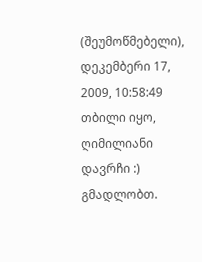(შეუმოწმებელი), დეკემბერი 17, 2009, 10:58:49
თბილი იყო, ღიმილიანი დავრჩი :)
გმადლობთ.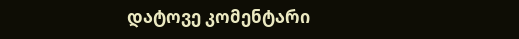დატოვე კომენტარი